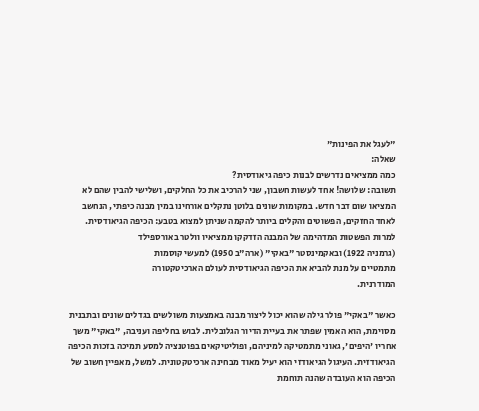"לעגל את הפינות"
שאלה:
כמה ממציאים נדרשים לבנות כיפה גיאודסית?
תשובה: שלושה! אחד לעשות חשבון, שני להרכיב את כל החלקים, ושלישי להבין שהם לא המציאו שום דבר חדש. במקומות שונים בלוטן נתקלים אורחינו במין מבנה כיפתי, הנחשב לאחד החזקים, הפשוטים והקלים ביותר להקמה שניתן למצוא בטבע: הכיפה הגיאודסית.
למרות הפשטות המדהימה של המבנה הזדקקו ממציאיו וולטר באורספילד
(גרמניה 1922) ובאקמינסטר "באקי" (ארה"ב 1950) למעשי קוסמות
מתמטיים על מנת להביא את הכיפה הגיאודסית לעולם הארכיטקטורה
המודרנית.

כאשר "באקי" פולר גילה שהוא יכול ליצור מבנה באמצעות משולשים בגדלים שונים ובתבנית מסוימת, הוא האמין שפתר את בעיית הדיור הגלובלית. לבוש בחליפה ועניבה, "באקי" משך אחריו 'היפים', גאוני מתמטיקה למיניהם, ופוליטיקאים בפוטנציה למסע תמיכה בזכות הכיפה הגיאודזית. העיגול הגיאודזי הוא יעיל מאוד מבחינה ארכיטקטונית. למשל, מאפיין חשוב של הכיפה הוא העובדה שהנה תוחמת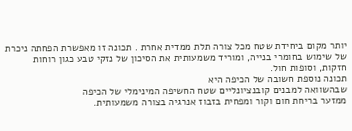יותר מקום ביחידת שטח מכל צורה תלת ממדית אחרת . תכונה זו מאפשרת הפחתה ניכרת של שימוש בחומרי בנייה, ומוריד משמעותית את הסיכון של נזקי טבע כגון רוחות חזקות, וסופות חול.
תכונה נוספת חשובה של הכיפה היא
שבהשוואה למבנים קובנציונליים שטח החשיפה המינימלי של הכיפה
ממזער בריחת חום וקור ומפחית בזבוז אנרגיה בצורה משמעותית.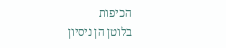הכיפות
בלוטן הן ניסיון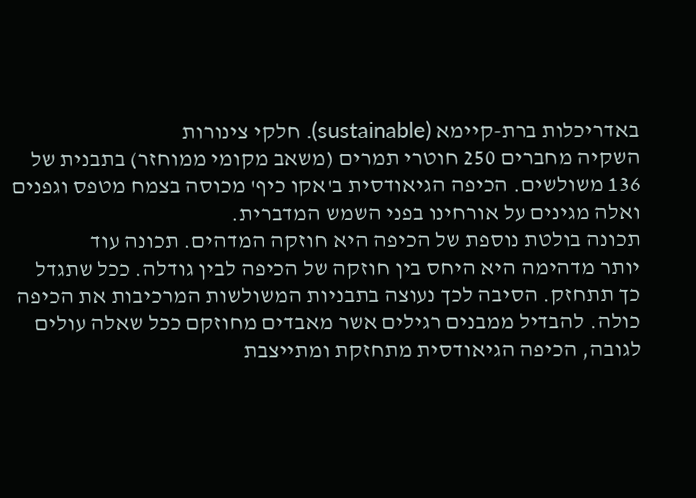באדריכלות ברת-קיימא (sustainable). חלקי צינורות
השקיה מחברים 250 חוטרי תמרים (משאב מקומי ממוחזר) בתבנית של
136 משולשים. הכיפה הגיאודסית ב'אקו כיף' מכוסה בצמח מטפס וגפנים
ואלה מגינים על אורחינו בפני השמש המדברית.
תכונה בולטת נוספת של הכיפה היא חוזקה המדהים. תכונה עוד
יותר מדהימה היא היחס בין חוזקה של הכיפה לבין גודלה. ככל שתגדל
כך תתחזק. הסיבה לכך נעוצה בתבניות המשולשות המרכיבות את הכיפה
כולה. להבדיל ממבנים רגילים אשר מאבדים מחוזקם ככל שאלה עולים
לגובה, הכיפה הגיאודסית מתחזקת ומתייצבת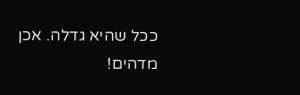ככל שהיא גדלה. אכן
מדהים!